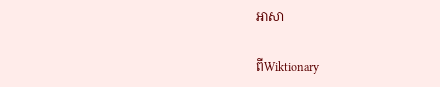អាសា

ពីWiktionary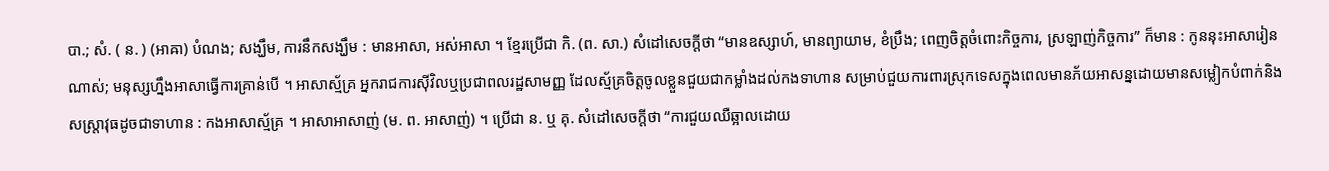បា.; សំ. ( ន. ) (អាឝា) បំណង; សង្ឃឹម, ការនឹកសង្ឃឹម : មានអាសា, អស់អាសា ។ ខ្មែរប្រើជា កិ. (ព. សា.) សំដៅសេចក្ដីថា “មានឧស្សាហ៍, មានព្យាយាម, ខំប្រឹង; ពេញចិត្តចំពោះកិច្ចការ, ស្រឡាញ់កិច្ចការ” ក៏មាន : កូននុះអាសារៀនណាស់; មនុស្សហ្នឹងអាសាធ្វើការគ្រាន់បើ ។ អាសាស្ម័គ្រ អ្នករាជការស៊ីវិលឬប្រជាពលរដ្ឋសាមញ្ញ ដែលស្ម័គ្រចិត្តចូលខ្លួនជួយជាកម្លាំងដល់កងទាហាន សម្រាប់ជួយការពារស្រុកទេសក្នុងពេលមានភ័យអាសន្នដោយមានសម្លៀកបំពាក់និងសស្រ្តាវុធដូចជាទាហាន : កងអាសាស្ម័គ្រ ។ អាសាអាសាញ់ (ម. ព. អាសាញ់) ។ ប្រើជា ន. ឬ គុ. សំដៅសេចក្ដីថា “ការជួយឈឺឆ្អាលដោយ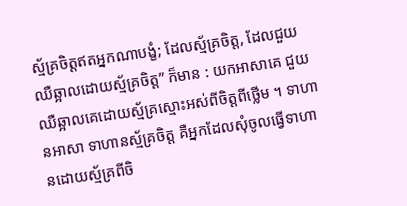ស្ម័គ្រចិត្តឥតអ្នកណាបង្ខំ; ដែលស្ម័គ្រចិត្ត, ដែលជួយឈឺឆ្អាលដោយស្ម័គ្រចិត្ត” ក៏មាន : យកអាសាគេ ជួយឈឺឆ្អាលគេដោយស្ម័គ្រស្មោះអស់ពីចិត្តពីថ្លើម ។ ទាហានអាសា ទាហានស្ម័គ្រចិត្ត គឺអ្នកដែលសុំចូលធ្វើទាហានដោយស្ម័គ្រពីចិ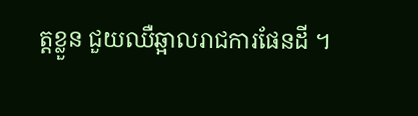ត្តខ្លួន ជួយឈឺឆ្អាលរាជការផែនដី ។